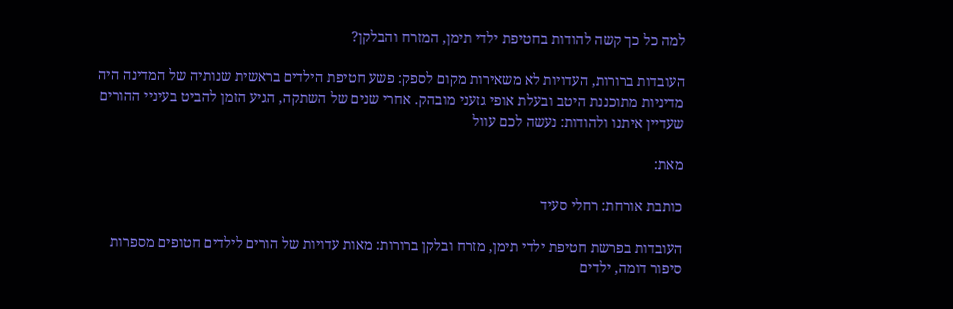למה כל כך קשה להודות בחטיפת ילדי תימן, המזרח והבלקן?

העובדות ברורות, העדויות לא משאירות מקום לספק: פשע חטיפת הילדים בראשית שנותיה של המדינה היה מדיניות מתוכננת היטב ובעלת אופי גזעני מובהק. אחרי שנים של השתקה, הגיע הזמן להביט בעיניי ההורים שעדיין איתנו ולהודות: נעשה לכם עוול

מאת:

כותבת אורחת: רחלי סעיד

העובדות בפרשת חטיפת ילדי תימן, מזרח ובלקן ברורות: מאות עדויות של הורים לילדים חטופים מספרות סיפור דומה, ילדים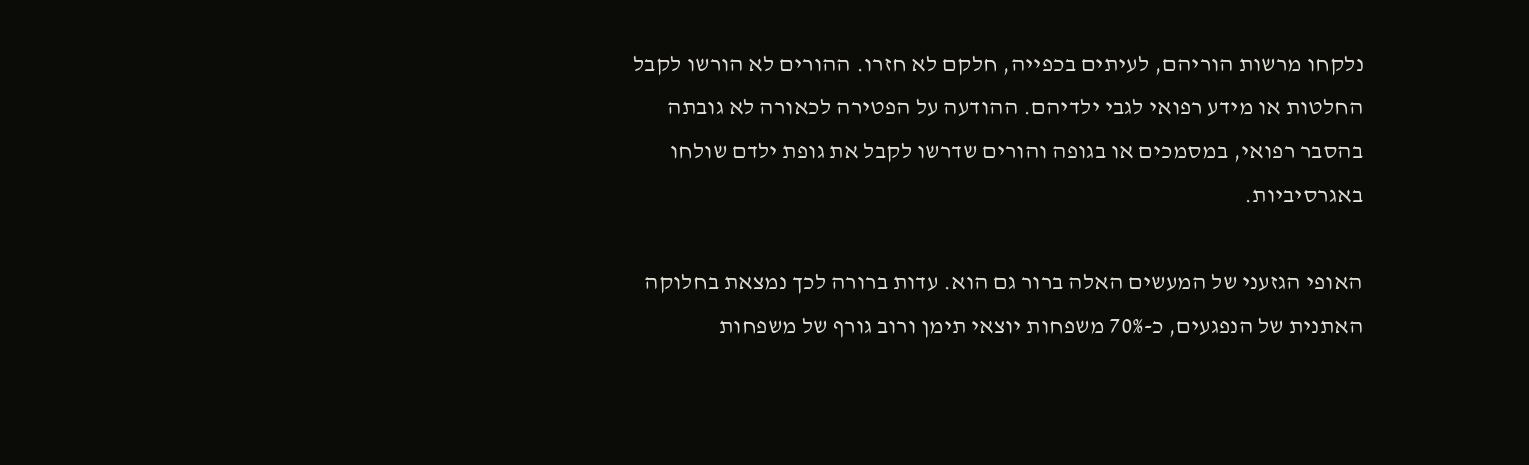נלקחו מרשות הוריהם, לעיתים בכפייה, חלקם לא חזרו. ההורים לא הורשו לקבל החלטות או מידע רפואי לגבי ילדיהם. ההודעה על הפטירה לכאורה לא גובתה בהסבר רפואי, במסמכים או בגופה והורים שדרשו לקבל את גופת ילדם שולחו באגרסיביות.

האופי הגזעני של המעשים האלה ברור גם הוא. עדות ברורה לכך נמצאת בחלוקה האתנית של הנפגעים, כ-70% משפחות יוצאי תימן ורוב גורף של משפחות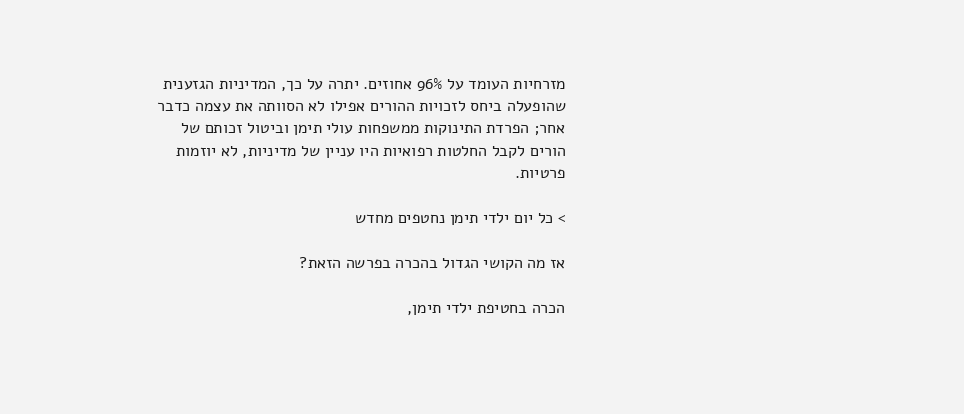מזרחיות העומד על 96% אחוזים. יתרה על כך, המדיניות הגזענית שהופעלה ביחס לזכויות ההורים אפילו לא הסוותה את עצמה כדבר אחר; הפרדת התינוקות ממשפחות עולי תימן וביטול זכותם של הורים לקבל החלטות רפואיות היו עניין של מדיניות, לא יוזמות פרטיות.

> כל יום ילדי תימן נחטפים מחדש

אז מה הקושי הגדול בהכרה בפרשה הזאת?

הכרה בחטיפת ילדי תימן,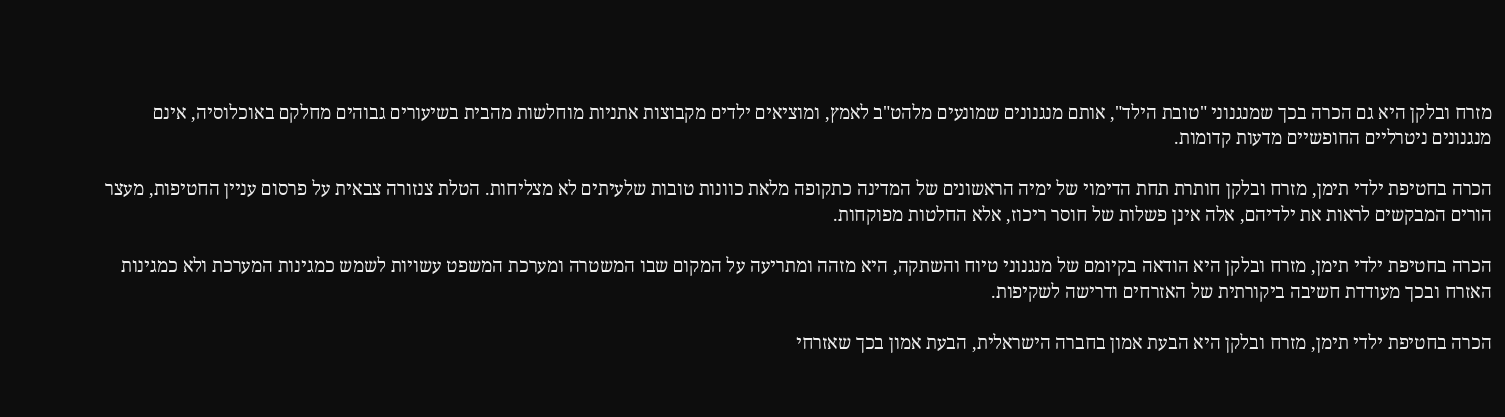מזרח ובלקן היא גם הכרה בכך שמנגנוני "טובת הילד", אותם מנגנונים שמונעים מלהט"ב לאמץ, ומוציאים ילדים מקבוצות אתניות מוחלשות מהבית בשיעורים גבוהים מחלקם באוכלוסיה, אינם מנגנונים ניטרליים החופשיים מדעות קדומות.

הכרה בחטיפת ילדי תימן, מזרח ובלקן חותרת תחת הדימוי של ימיה הראשונים של המדינה כתקופה מלאת כוונות טובות שלעיתים לא מצליחות. הטלת צנזורה צבאית על פרסום עניין החטיפות, מעצר הורים המבקשים לראות את ילדיהם, אלה אינן פשלות של חוסר ריכוז, אלא החלטות מפוקחות.

הכרה בחטיפת ילדי תימן, מזרח ובלקן היא הודאה בקיומם של מנגנוני טיוח והשתקה, היא מזהה ומתריעה על המקום שבו המשטרה ומערכת המשפט עשויות לשמש כמגינות המערכת ולא כמגינות האזרח ובכך מעודדת חשיבה ביקורתית של האזרחים ודרישה לשקיפות.

הכרה בחטיפת ילדי תימן, מזרח ובלקן היא הבעת אמון בחברה הישראלית, הבעת אמון בכך שאזרחי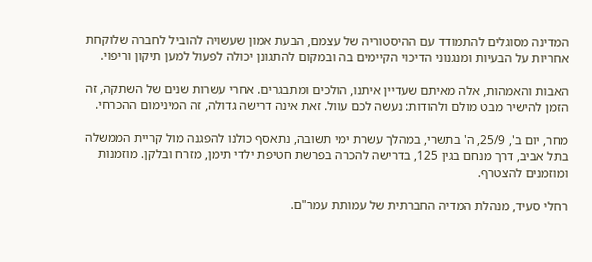המדינה מסוגלים להתמודד עם ההיסטוריה של עצמם, הבעת אמון שעשויה להוביל לחברה שלוקחת אחריות על הבעיות ומנגנוני הדיכוי הקיימים בה ובמקום להתגונן יכולה לפעול למען תיקון וריפוי.

האבות והאמהות, אלה מאיתם שעדיין איתנו, הולכים ומתבגרים. אחרי עשרות שנים של השתקה, זה הזמן להישיר מבט מולם ולהודות: נעשה לכם עוול. זאת אינה דרישה גדולה, זה המינימום ההכרחי.

מחר, יום ב', 25/9, ה' בתשרי, במהלך עשרת ימי תשובה, נתאסף כולנו להפגנה מול קריית הממשלה בתל אביב, דרך מנחם בגין 125, בדרישה להכרה בפרשת חטיפת ילדי תימן, מזרח ובלקן. מוזמנות ומוזמנים להצטרף.

רחלי סעיד, מנהלת המדיה החברתית של עמותת עמר"ם.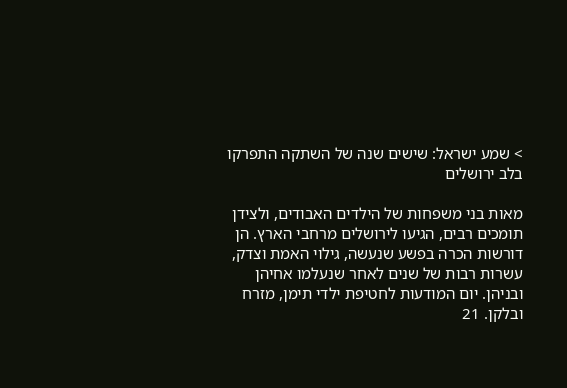> שמע ישראל: שישים שנה של השתקה התפרקו בלב ירושלים

מאות בני משפחות של הילדים האבודים, ולצידן תומכים רבים, הגיעו לירושלים מרחבי הארץ. הן דורשות הכרה בפשע שנעשה, גילוי האמת וצדק, עשרות רבות של שנים לאחר שנעלמו אחיהן ובניהן. יום המודעות לחטיפת ילדי תימן, מזרח ובלקן. 21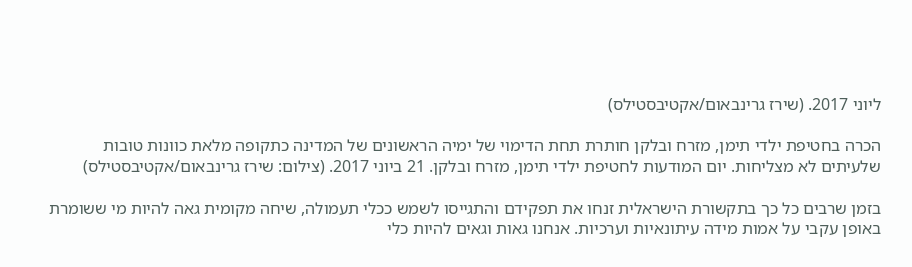ליוני 2017. (שירז גרינבאום/אקטיבסטילס)

הכרה בחטיפת ילדי תימן, מזרח ובלקן חותרת תחת הדימוי של ימיה הראשונים של המדינה כתקופה מלאת כוונות טובות שלעיתים לא מצליחות. יום המודעות לחטיפת ילדי תימן, מזרח ובלקן. 21 ביוני 2017. (צילום: שירז גרינבאום/אקטיבסטילס)

בזמן שרבים כל כך בתקשורת הישראלית זנחו את תפקידם והתגייסו לשמש ככלי תעמולה, שיחה מקומית גאה להיות מי ששומרת באופן עקבי על אמות מידה עיתונאיות וערכיות. אנחנו גאות וגאים להיות כלי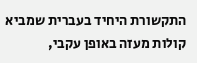התקשורת היחיד בעברית שמביא קולות מעזה באופן עקבי,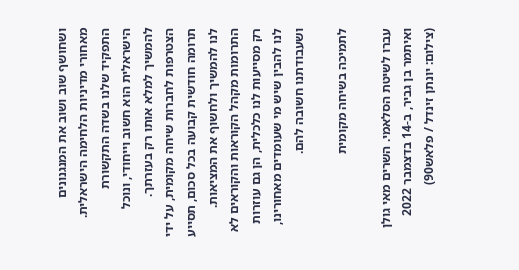ושחושף שוב ושוב את המנגנונים מאחורי מדיניות הלחימה הישראלית. התפקיד שלנו בשדה התקשורת הישראלית הוא חשוב וייחודי, ונוכל להמשיך למלא אותו רק בעזרתך. הצטרפות לחברות שיחה מקומית, על ידי תרומה חודשית קבועה בכל סכום, תסייע לנו להמשיך ולחשוף את המציאות. התרומות מקהל הקוראות והקוראים לא רק מסייעות לנו כלכלית, הן גם עוזרות לנו להבין שיש מי שעומדים מאחורינו, ושעבודתנו חשובה להם.

לתמיכה בשיחה מקומית

עברו לשיטת הסלאמי. השרים מאי גולן ואיתמר בן גביר, ב-14 בדצמבר 2022 (צילום: יונתן זינדל / פלאש90)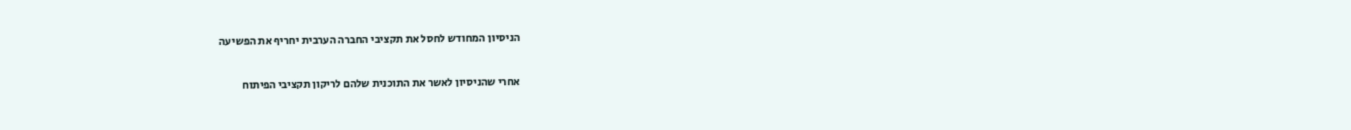הניסיון המחודש לחסל את תקציבי החברה הערבית יחריף את הפשיעה

אחרי שהניסיון לאשר את התוכנית שלהם לריקון תקציבי הפיתוח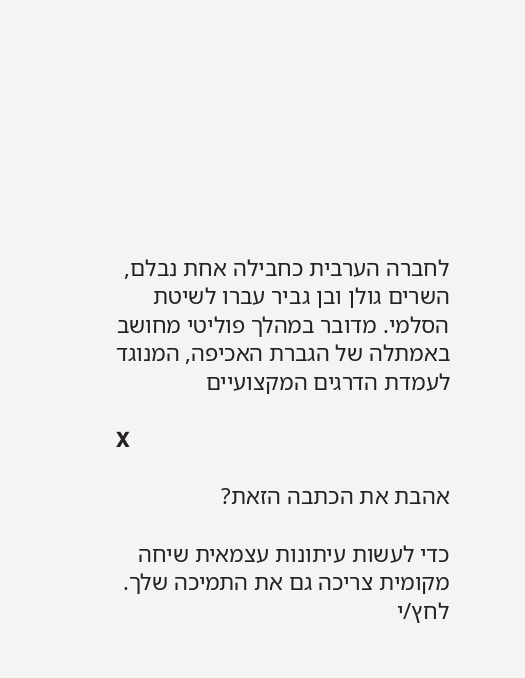לחברה הערבית כחבילה אחת נבלם, השרים גולן ובן גביר עברו לשיטת הסלמי. מדובר במהלך פוליטי מחושב באמתלה של הגברת האכיפה, המנוגד לעמדת הדרגים המקצועיים

X

אהבת את הכתבה הזאת?

כדי לעשות עיתונות עצמאית שיחה מקומית צריכה גם את התמיכה שלך. לחץ/י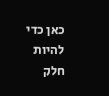כאן כדי להיות חלק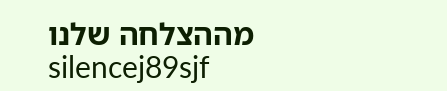מההצלחה שלנו
silencej89sjf